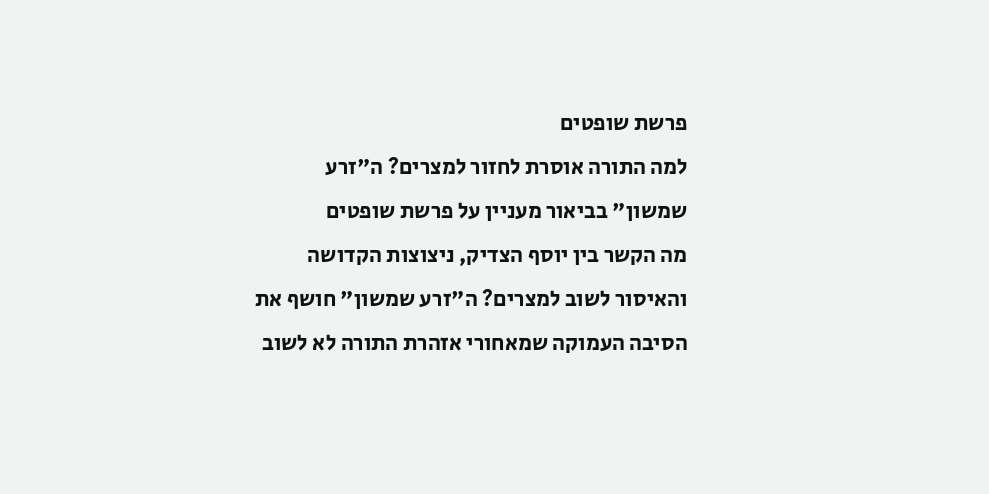פרשת שופטים
למה התורה אוסרת לחזור למצרים? ה"זרע שמשון" בביאור מעניין על פרשת שופטים
מה הקשר בין יוסף הצדיק, ניצוצות הקדושה והאיסור לשוב למצרים? ה"זרע שמשון" חושף את הסיבה העמוקה שמאחורי אזהרת התורה לא לשוב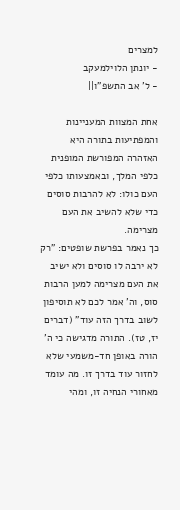למצרים
- יונתן הלוילמעקב
- ל' אב התשפ"ו||

אחת המצוות המעניינות והמפתיעות בתורה היא האזהרה המפורשת המופנית כלפי המלך, ובאמצעותו כלפי העם כולו: לא להרבות סוסים כדי שלא להשיב את העם מצרימה.
כך נאמר בפרשת שופטים: "רק לא ירבה לו סוסים ולא ישיב את העם מצרימה למען הרבות סוס, וה' אמר לכם לא תוסיפון לשוב בדרך הזה עוד" (דברים יז, טז). התורה מדגישה כי ה' הורה באופן חד-משמעי שלא לחזור עוד בדרך זו. מה עומד מאחורי הנחיה זו, ומהי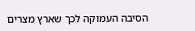הסיבה העמוקה לכך שארץ מצרים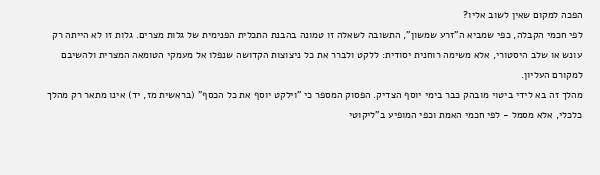הפכה למקום שאין לשוב אליו?
לפי חכמי הקבלה, כפי שמביא ה"זרע שמשון", התשובה לשאלה זו טמונה בהבנת התכלית הפנימית של גלות מצרים. גלות זו לא הייתה רק עונש או שלב היסטורי, אלא משימה רוחנית יסודית: ללקט ולברר את כל ניצוצות הקדושה שנפלו אל מעמקי הטומאה המצרית ולהשיבם למקורם העליון.
מהלך זה בא לידי ביטוי מובהק כבר בימי יוסף הצדיק. הפסוק המספר כי "וילקט יוסף את כל הכסף" (בראשית מז, יד) אינו מתאר רק מהלך כלכלי, אלא מסמל - לפי חכמי האמת וכפי המופיע ב"ליקוטי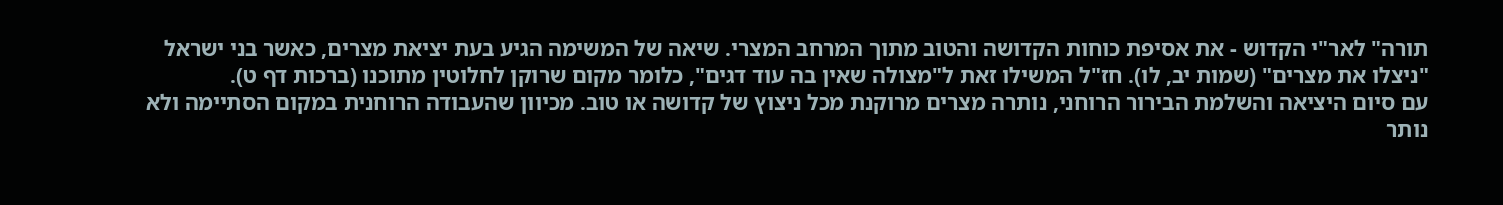תורה" לאר"י הקדוש - את אסיפת כוחות הקדושה והטוב מתוך המרחב המצרי. שיאה של המשימה הגיע בעת יציאת מצרים, כאשר בני ישראל "ניצלו את מצרים" (שמות יב, לו). חז"ל המשילו זאת ל"מצולה שאין בה עוד דגים", כלומר מקום שרוקן לחלוטין מתוכנו (ברכות דף ט).
עם סיום היציאה והשלמת הבירור הרוחני, נותרה מצרים מרוקנת מכל ניצוץ של קדושה או טוב. מכיוון שהעבודה הרוחנית במקום הסתיימה ולא נותר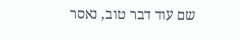שם עוד דבר טוב, נאסר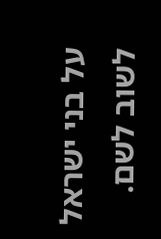על בני ישראל לשוב לשם.